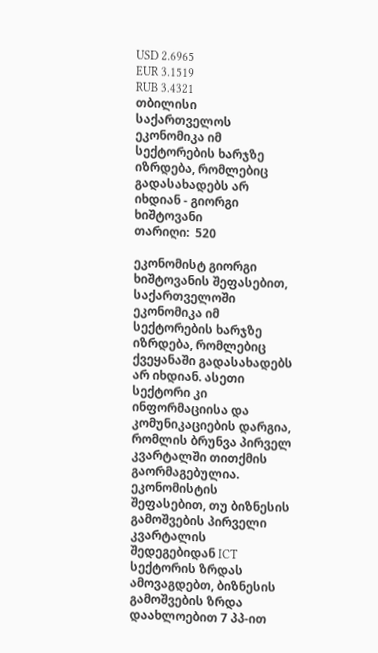USD 2.6965
EUR 3.1519
RUB 3.4321
თბილისი
საქართველოს ეკონომიკა იმ სექტორების ხარჯზე იზრდება, რომლებიც გადასახადებს არ იხდიან - გიორგი ხიშტოვანი
თარიღი:  520

ეკონომისტ გიორგი ხიშტოვანის შეფასებით, საქართველოში ეკონომიკა იმ სექტორების ხარჯზე იზრდება, რომლებიც ქვეყანაში გადასახადებს არ იხდიან. ასეთი სექტორი კი ინფორმაციისა და კომუნიკაციების დარგია, რომლის ბრუნვა პირველ კვარტალში თითქმის გაორმაგებულია. ეკონომისტის შეფასებით, თუ ბიზნესის გამოშვების პირველი კვარტალის შედეგებიდან ICT სექტორის ზრდას ამოვაგდებთ, ბიზნესის გამოშვების ზრდა დაახლოებით 7 პპ-ით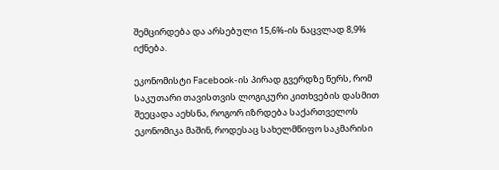შემცირდება და არსებული 15,6%-ის ნაცვლად 8,9% იქნება.

ეკონომისტი Facebook-ის პირად გვერდზე წერს, რომ საკუთარი თავისთვის ლოგიკური კითხვების დასმით შეეცადა აეხსნა, როგორ იზრდება საქართველოს ეკონომიკა მაშინ, როდესაც სახელმწიფო საკმარისი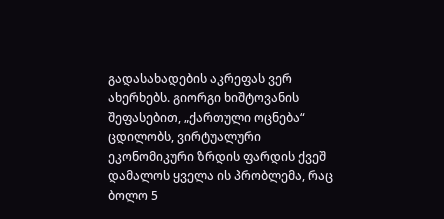გადასახადების აკრეფას ვერ ახერხებს. გიორგი ხიშტოვანის შეფასებით, „ქართული ოცნება“ ცდილობს, ვირტუალური ეკონომიკური ზრდის ფარდის ქვეშ დამალოს ყველა ის პრობლემა, რაც ბოლო 5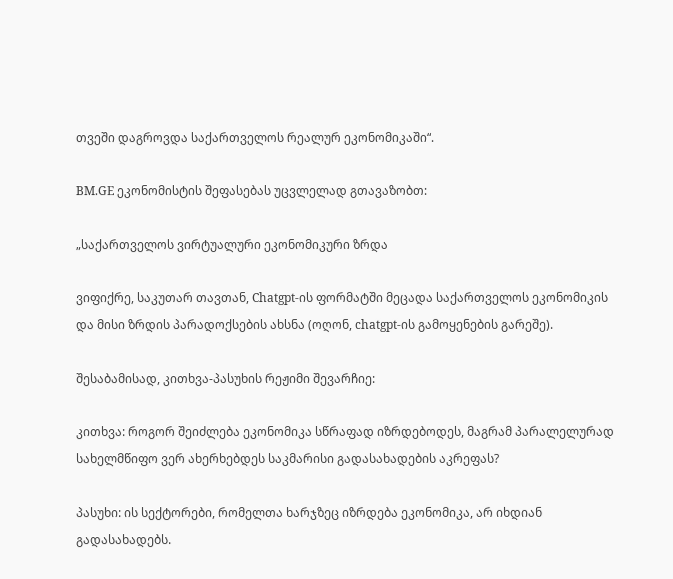თვეში დაგროვდა საქართველოს რეალურ ეკონომიკაში“.

BM.GE ეკონომისტის შეფასებას უცვლელად გთავაზობთ:

„საქართველოს ვირტუალური ეკონომიკური ზრდა

ვიფიქრე, საკუთარ თავთან, Chatgpt-ის ფორმატში მეცადა საქართველოს ეკონომიკის და მისი ზრდის პარადოქსების ახსნა (ოღონ, chatgpt-ის გამოყენების გარეშე).

შესაბამისად, კითხვა-პასუხის რეჟიმი შევარჩიე:

კითხვა: როგორ შეიძლება ეკონომიკა სწრაფად იზრდებოდეს, მაგრამ პარალელურად სახელმწიფო ვერ ახერხებდეს საკმარისი გადასახადების აკრეფას?

პასუხი: ის სექტორები, რომელთა ხარჯზეც იზრდება ეკონომიკა, არ იხდიან გადასახადებს.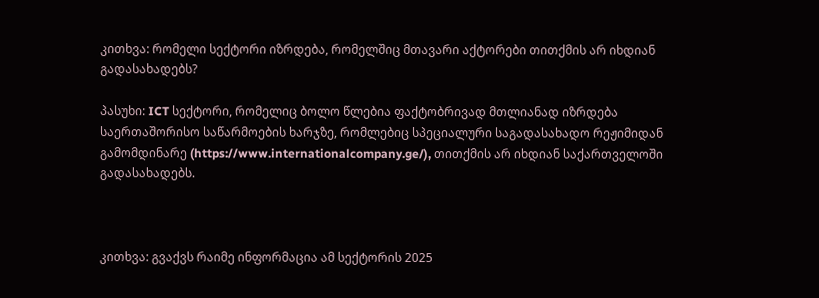კითხვა: რომელი სექტორი იზრდება, რომელშიც მთავარი აქტორები თითქმის არ იხდიან გადასახადებს?

პასუხი: ICT სექტორი, რომელიც ბოლო წლებია ფაქტობრივად მთლიანად იზრდება საერთაშორისო საწარმოების ხარჯზე, რომლებიც სპეციალური საგადასახადო რეჟიმიდან გამომდინარე (https://www.internationalcompany.ge/), თითქმის არ იხდიან საქართველოში გადასახადებს.



კითხვა: გვაქვს რაიმე ინფორმაცია ამ სექტორის 2025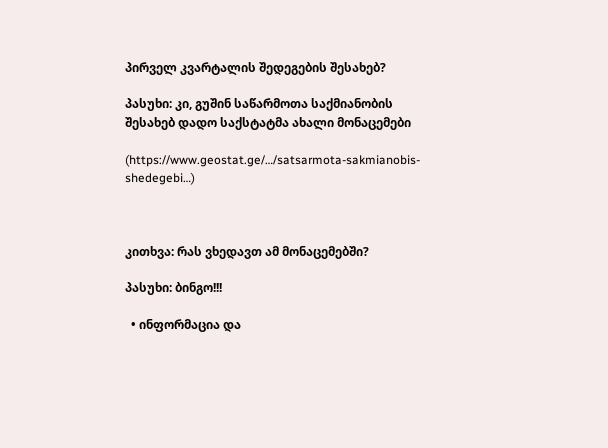პირველ კვარტალის შედეგების შესახებ?

პასუხი: კი, გუშინ საწარმოთა საქმიანობის შესახებ დადო საქსტატმა ახალი მონაცემები

(https://www.geostat.ge/…/satsarmota-sakmianobis-shedegebi…)



კითხვა: რას ვხედავთ ამ მონაცემებში?

პასუხი: ბინგო!!!

  • ინფორმაცია და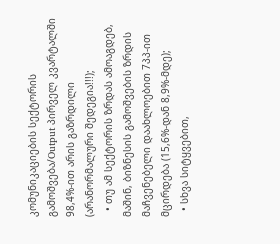კომუნიკაციების სექტორის გამოშვება/Output პირველ კვარტალში 98,4%-ით არის გაზრდილი (არანორმალური შედეგია!!!);
  • თუ ამ სექტორის ზრდას ამოაგდებ, მაშინ, ბიზნესის გამოშვების ზრდის მაჩვენებელი დაახლოებით 7პპ-ით მცირდება (15,6%-დან 8,9%-მდე);
  • სხვა სიტყვებით,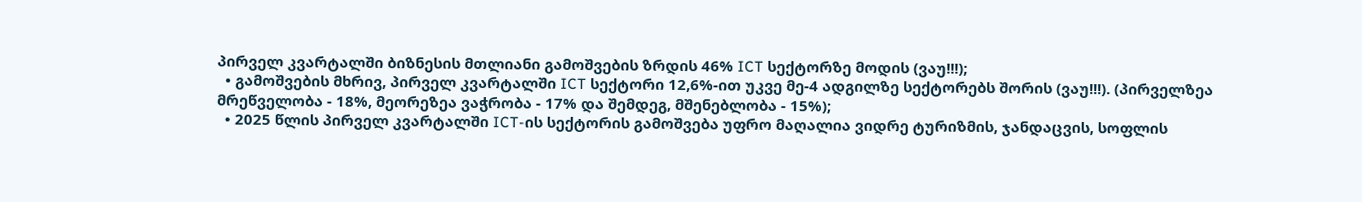პირველ კვარტალში ბიზნესის მთლიანი გამოშვების ზრდის 46% ICT სექტორზე მოდის (ვაუ!!!);
  • გამოშვების მხრივ, პირველ კვარტალში ICT სექტორი 12,6%-ით უკვე მე-4 ადგილზე სექტორებს შორის (ვაუ!!!). (პირველზეა მრეწველობა - 18%, მეორეზეა ვაჭრობა - 17% და შემდეგ, მშენებლობა - 15%);
  • 2025 წლის პირველ კვარტალში ICT-ის სექტორის გამოშვება უფრო მაღალია ვიდრე ტურიზმის, ჯანდაცვის, სოფლის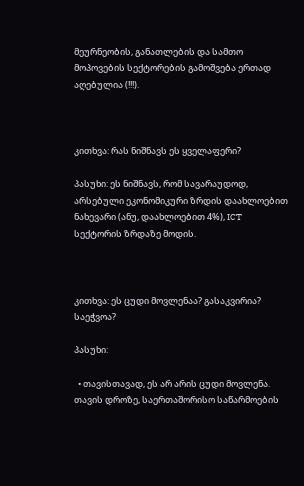მეურნეობის, განათლების და სამთო მოპოვების სექტორების გამოშვება ერთად აღებულია (!!!).



კითხვა: რას ნიშნავს ეს ყველაფერი?

პასუხი: ეს ნიშნავს, რომ სავარაუდოდ, არსებული ეკონომიკური ზრდის დაახლოებით ნახევარი (ანუ, დაახლოებით 4%), ICT სექტორის ზრდაზე მოდის.



კითხვა: ეს ცუდი მოვლენაა? გასაკვირია? საეჭვოა?

პასუხი:

  • თავისთავად, ეს არ არის ცუდი მოვლენა. თავის დროზე, საერთაშორისო საწარმოების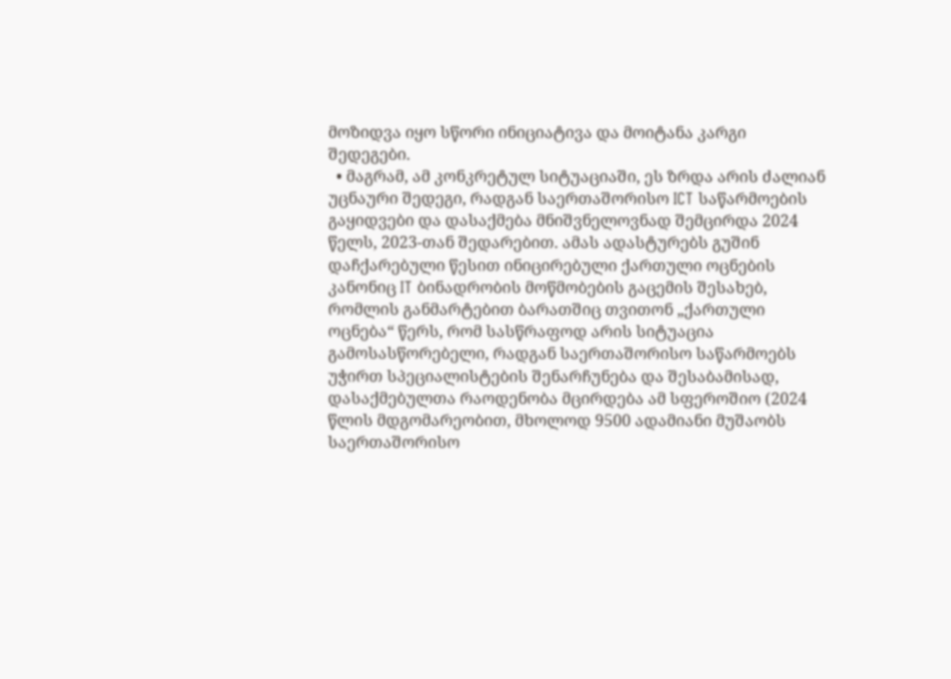მოზიდვა იყო სწორი ინიციატივა და მოიტანა კარგი შედეგები.
  • მაგრამ, ამ კონკრეტულ სიტუაციაში, ეს ზრდა არის ძალიან უცნაური შედეგი, რადგან საერთაშორისო ICT საწარმოების გაყიდვები და დასაქმება მნიშვნელოვნად შემცირდა 2024 წელს, 2023-თან შედარებით. ამას ადასტურებს გუშინ დაჩქარებული წესით ინიცირებული ქართული ოცნების კანონიც IT ბინადრობის მოწმობების გაცემის შესახებ, რომლის განმარტებით ბარათშიც თვითონ „ქართული ოცნება“ წერს, რომ სასწრაფოდ არის სიტუაცია გამოსასწორებელი, რადგან საერთაშორისო საწარმოებს უჭირთ სპეციალისტების შენარჩუნება და შესაბამისად, დასაქმებულთა რაოდენობა მცირდება ამ სფეროშიო (2024 წლის მდგომარეობით, მხოლოდ 9500 ადამიანი მუშაობს საერთაშორისო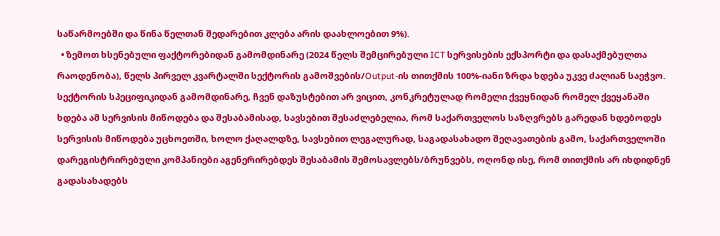საწარმოებში და წინა წელთან შედარებით კლება არის დაახლოებით 9%).
  • ზემოთ ხსენებული ფაქტორებიდან გამომდინარე (2024 წელს შემცირებული ICT სერვისების ექსპორტი და დასაქმებულთა რაოდენობა), წელს პირველ კვარტალში სექტორის გამოშვების/Output-ის თითქმის 100%-იანი ზრდა ხდება უკვე ძალიან საეჭვო. სექტორის სპეციფიკიდან გამომდინარე, ჩვენ დაზუსტებით არ ვიცით, კონკრეტულად რომელი ქვეყნიდან რომელ ქვეყანაში ხდება ამ სერვისის მიწოდება და შესაბამისად, სავსებით შესაძლებელია, რომ საქართველოს საზღვრებს გარედან ხდებოდეს სერვისის მიწოდება უცხოეთში, ხოლო ქაღალდზე, სავსებით ლეგალურად, საგადასახადო შეღავათების გამო, საქართველოში დარეგისტრირებული კომპანიები აგენერირებდეს შესაბამის შემოსავლებს/ბრუნვებს, ოღონდ ისე, რომ თითქმის არ იხდიდნენ გადასახადებს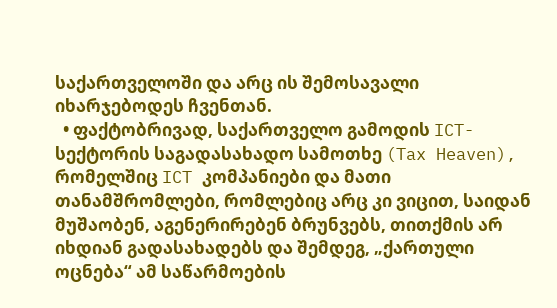საქართველოში და არც ის შემოსავალი იხარჯებოდეს ჩვენთან.
  • ფაქტობრივად, საქართველო გამოდის ICT-სექტორის საგადასახადო სამოთხე (Tax Heaven), რომელშიც ICT კომპანიები და მათი თანამშრომლები, რომლებიც არც კი ვიცით, საიდან მუშაობენ, აგენერირებენ ბრუნვებს, თითქმის არ იხდიან გადასახადებს და შემდეგ, „ქართული ოცნება“ ამ საწარმოების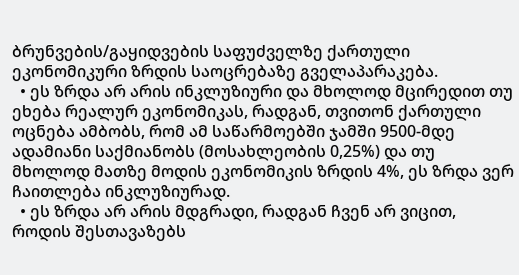ბრუნვების/გაყიდვების საფუძველზე ქართული ეკონომიკური ზრდის საოცრებაზე გველაპარაკება.
  • ეს ზრდა არ არის ინკლუზიური და მხოლოდ მცირედით თუ ეხება რეალურ ეკონომიკას, რადგან, თვითონ ქართული ოცნება ამბობს, რომ ამ საწარმოებში ჯამში 9500-მდე ადამიანი საქმიანობს (მოსახლეობის 0,25%) და თუ მხოლოდ მათზე მოდის ეკონომიკის ზრდის 4%, ეს ზრდა ვერ ჩაითლება ინკლუზიურად.
  • ეს ზრდა არ არის მდგრადი, რადგან ჩვენ არ ვიცით, როდის შესთავაზებს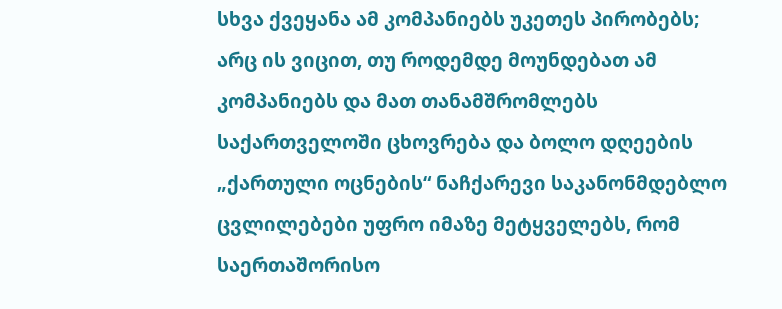სხვა ქვეყანა ამ კომპანიებს უკეთეს პირობებს; არც ის ვიცით, თუ როდემდე მოუნდებათ ამ კომპანიებს და მათ თანამშრომლებს საქართველოში ცხოვრება და ბოლო დღეების „ქართული ოცნების“ ნაჩქარევი საკანონმდებლო ცვლილებები უფრო იმაზე მეტყველებს, რომ საერთაშორისო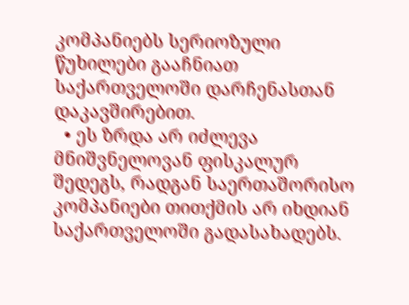კომპანიებს სერიოზული წუხილები გააჩნიათ საქართველოში დარჩენასთან დაკავშირებით.
  • ეს ზრდა არ იძლევა მნიშვნელოვან ფისკალურ შედეგს, რადგან საერთაშორისო კომპანიები თითქმის არ იხდიან საქართველოში გადასახადებს.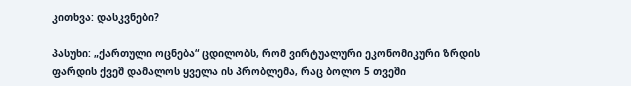კითხვა: დასკვნები?

პასუხი: „ქართული ოცნება“ ცდილობს, რომ ვირტუალური ეკონომიკური ზრდის ფარდის ქვეშ დამალოს ყველა ის პრობლემა, რაც ბოლო 5 თვეში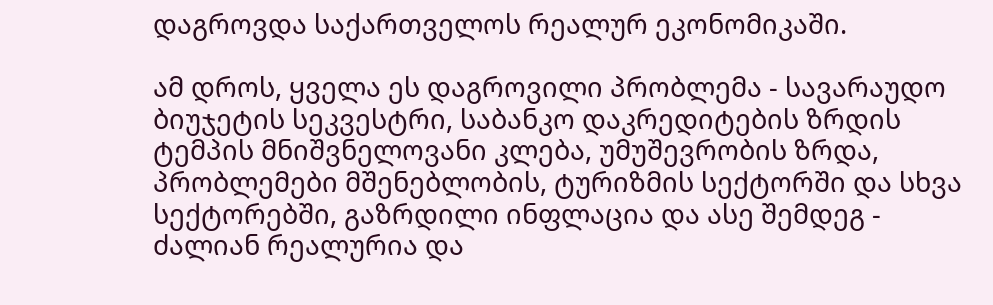დაგროვდა საქართველოს რეალურ ეკონომიკაში.

ამ დროს, ყველა ეს დაგროვილი პრობლემა - სავარაუდო ბიუჯეტის სეკვესტრი, საბანკო დაკრედიტების ზრდის ტემპის მნიშვნელოვანი კლება, უმუშევრობის ზრდა, პრობლემები მშენებლობის, ტურიზმის სექტორში და სხვა სექტორებში, გაზრდილი ინფლაცია და ასე შემდეგ - ძალიან რეალურია და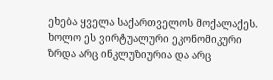ეხება ყველა საქართველოს მოქალაქეს. ხოლო ეს ვირტუალური ეკონომიკური ზრდა არც ინკლუზიურია და არც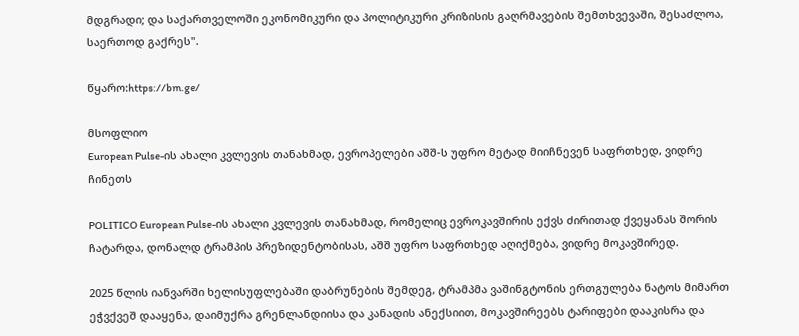მდგრადი; და საქართველოში ეკონომიკური და პოლიტიკური კრიზისის გაღრმავების შემთხვევაში, შესაძლოა, საერთოდ გაქრეს".

წყარო:https://bm.ge/

მსოფლიო
European Pulse-ის ახალი კვლევის თანახმად, ევროპელები აშშ-ს უფრო მეტად მიიჩნევენ საფრთხედ, ვიდრე ჩინეთს

POLITICO European Pulse-ის ახალი კვლევის თანახმად, რომელიც ევროკავშირის ექვს ძირითად ქვეყანას შორის ჩატარდა, დონალდ ტრამპის პრეზიდენტობისას, აშშ უფრო საფრთხედ აღიქმება, ვიდრე მოკავშირედ.

2025 წლის იანვარში ხელისუფლებაში დაბრუნების შემდეგ, ტრამპმა ვაშინგტონის ერთგულება ნატოს მიმართ ეჭვქვეშ დააყენა, დაიმუქრა გრენლანდიისა და კანადის ანექსიით, მოკავშირეებს ტარიფები დააკისრა და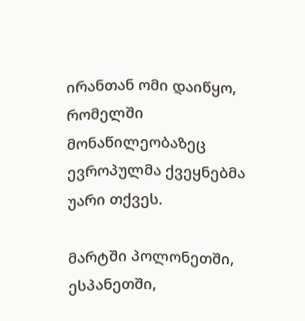ირანთან ომი დაიწყო, რომელში მონაწილეობაზეც ევროპულმა ქვეყნებმა უარი თქვეს.

მარტში პოლონეთში, ესპანეთში,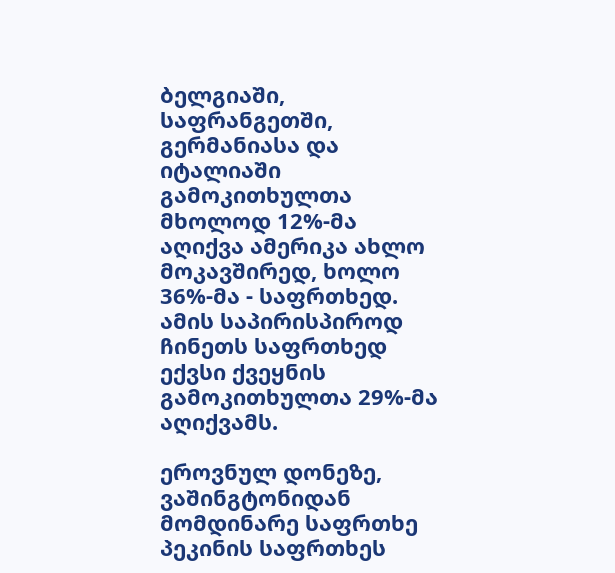ბელგიაში, საფრანგეთში, გერმანიასა და იტალიაში გამოკითხულთა მხოლოდ 12%-მა აღიქვა ამერიკა ახლო მოკავშირედ, ხოლო 36%-მა - საფრთხედ. ამის საპირისპიროდ ჩინეთს საფრთხედ ექვსი ქვეყნის გამოკითხულთა 29%-მა აღიქვამს.

ეროვნულ დონეზე, ვაშინგტონიდან მომდინარე საფრთხე პეკინის საფრთხეს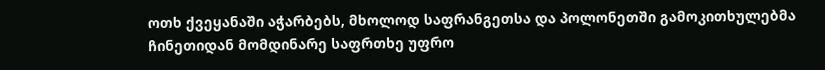ოთხ ქვეყანაში აჭარბებს, მხოლოდ საფრანგეთსა და პოლონეთში გამოკითხულებმა ჩინეთიდან მომდინარე საფრთხე უფრო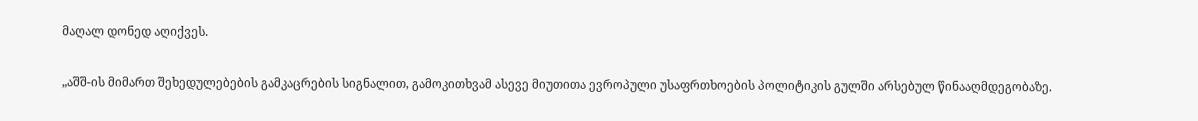მაღალ დონედ აღიქვეს.

„აშშ-ის მიმართ შეხედულებების გამკაცრების სიგნალით, გამოკითხვამ ასევე მიუთითა ევროპული უსაფრთხოების პოლიტიკის გულში არსებულ წინააღმდეგობაზე.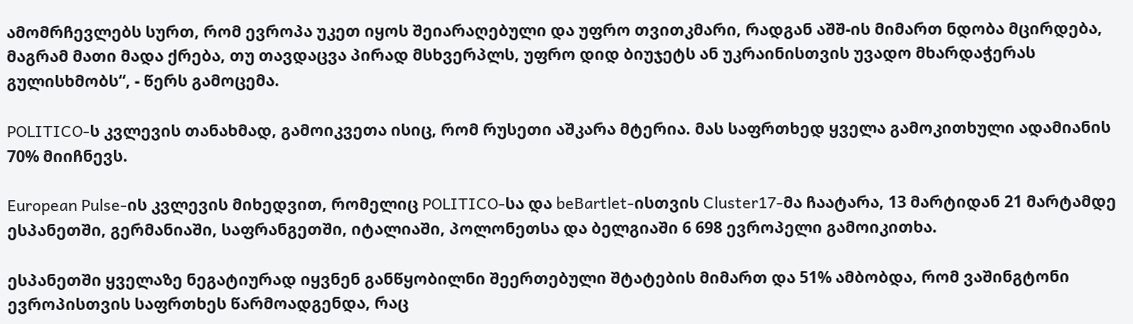ამომრჩევლებს სურთ, რომ ევროპა უკეთ იყოს შეიარაღებული და უფრო თვითკმარი, რადგან აშშ-ის მიმართ ნდობა მცირდება, მაგრამ მათი მადა ქრება, თუ თავდაცვა პირად მსხვერპლს, უფრო დიდ ბიუჯეტს ან უკრაინისთვის უვადო მხარდაჭერას გულისხმობს“, - წერს გამოცემა.

POLITICO-ს კვლევის თანახმად, გამოიკვეთა ისიც, რომ რუსეთი აშკარა მტერია. მას საფრთხედ ყველა გამოკითხული ადამიანის 70% მიიჩნევს.

European Pulse-ის კვლევის მიხედვით, რომელიც POLITICO-სა და beBartlet-ისთვის Cluster17-მა ჩაატარა, 13 მარტიდან 21 მარტამდე ესპანეთში, გერმანიაში, საფრანგეთში, იტალიაში, პოლონეთსა და ბელგიაში 6 698 ევროპელი გამოიკითხა.

ესპანეთში ყველაზე ნეგატიურად იყვნენ განწყობილნი შეერთებული შტატების მიმართ და 51% ამბობდა, რომ ვაშინგტონი ევროპისთვის საფრთხეს წარმოადგენდა, რაც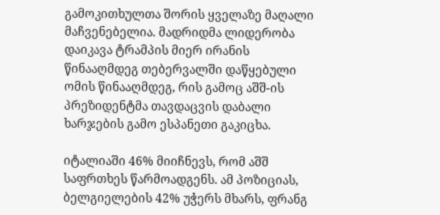გამოკითხულთა შორის ყველაზე მაღალი მაჩვენებელია. მადრიდმა ლიდერობა დაიკავა ტრამპის მიერ ირანის წინააღმდეგ თებერვალში დაწყებული ომის წინააღმდეგ, რის გამოც აშშ-ის პრეზიდენტმა თავდაცვის დაბალი ხარჯების გამო ესპანეთი გაკიცხა.

იტალიაში 46% მიიჩნევს, რომ აშშ საფრთხეს წარმოადგენს. ამ პოზიციას, ბელგიელების 42% უჭერს მხარს, ფრანგ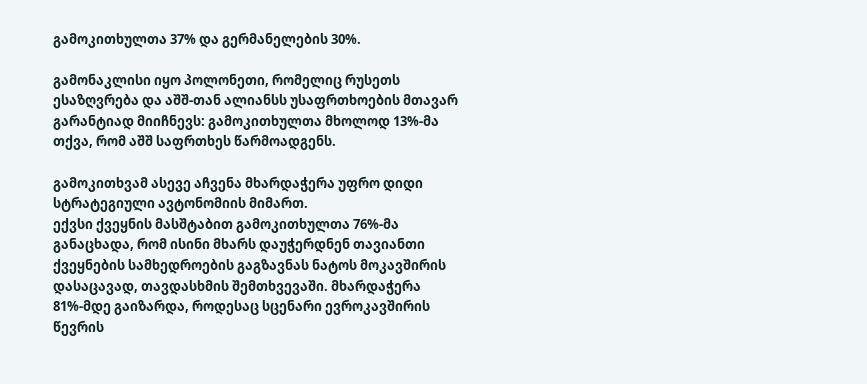გამოკითხულთა 37% და გერმანელების 30%.

გამონაკლისი იყო პოლონეთი, რომელიც რუსეთს ესაზღვრება და აშშ-თან ალიანსს უსაფრთხოების მთავარ გარანტიად მიიჩნევს: გამოკითხულთა მხოლოდ 13%-მა თქვა, რომ აშშ საფრთხეს წარმოადგენს.

გამოკითხვამ ასევე აჩვენა მხარდაჭერა უფრო დიდი სტრატეგიული ავტონომიის მიმართ.
ექვსი ქვეყნის მასშტაბით გამოკითხულთა 76%-მა განაცხადა, რომ ისინი მხარს დაუჭერდნენ თავიანთი ქვეყნების სამხედროების გაგზავნას ნატოს მოკავშირის დასაცავად, თავდასხმის შემთხვევაში. მხარდაჭერა 81%-მდე გაიზარდა, როდესაც სცენარი ევროკავშირის წევრის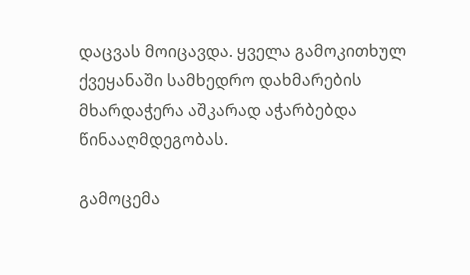დაცვას მოიცავდა. ყველა გამოკითხულ ქვეყანაში სამხედრო დახმარების მხარდაჭერა აშკარად აჭარბებდა წინააღმდეგობას.

გამოცემა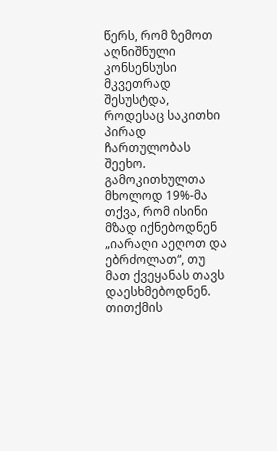წერს, რომ ზემოთ აღნიშნული კონსენსუსი მკვეთრად შესუსტდა, როდესაც საკითხი პირად ჩართულობას შეეხო. გამოკითხულთა მხოლოდ 19%-მა თქვა, რომ ისინი მზად იქნებოდნენ „იარაღი აეღოთ და ებრძოლათ“, თუ მათ ქვეყანას თავს დაესხმებოდნენ. თითქმის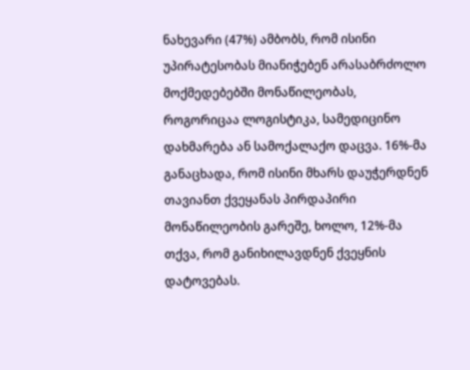ნახევარი (47%) ამბობს, რომ ისინი უპირატესობას მიანიჭებენ არასაბრძოლო მოქმედებებში მონაწილეობას, როგორიცაა ლოგისტიკა, სამედიცინო დახმარება ან სამოქალაქო დაცვა. 16%-მა განაცხადა, რომ ისინი მხარს დაუჭერდნენ თავიანთ ქვეყანას პირდაპირი მონაწილეობის გარეშე, ხოლო, 12%-მა თქვა, რომ განიხილავდნენ ქვეყნის დატოვებას.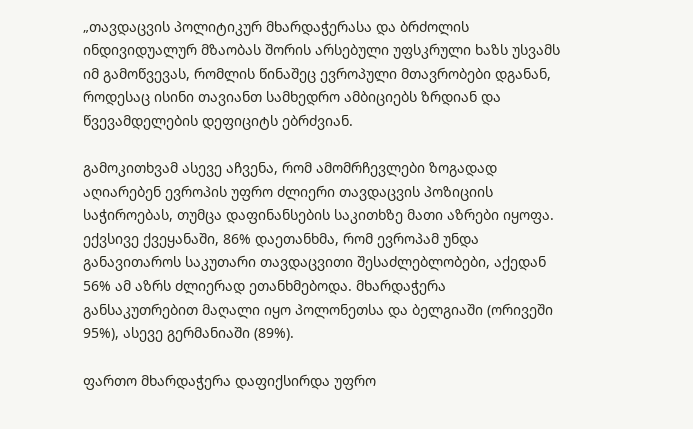„თავდაცვის პოლიტიკურ მხარდაჭერასა და ბრძოლის ინდივიდუალურ მზაობას შორის არსებული უფსკრული ხაზს უსვამს იმ გამოწვევას, რომლის წინაშეც ევროპული მთავრობები დგანან, როდესაც ისინი თავიანთ სამხედრო ამბიციებს ზრდიან და წვევამდელების დეფიციტს ებრძვიან.

გამოკითხვამ ასევე აჩვენა, რომ ამომრჩევლები ზოგადად აღიარებენ ევროპის უფრო ძლიერი თავდაცვის პოზიციის საჭიროებას, თუმცა დაფინანსების საკითხზე მათი აზრები იყოფა. ექვსივე ქვეყანაში, 86% დაეთანხმა, რომ ევროპამ უნდა განავითაროს საკუთარი თავდაცვითი შესაძლებლობები, აქედან 56% ამ აზრს ძლიერად ეთანხმებოდა. მხარდაჭერა განსაკუთრებით მაღალი იყო პოლონეთსა და ბელგიაში (ორივეში 95%), ასევე გერმანიაში (89%).

ფართო მხარდაჭერა დაფიქსირდა უფრო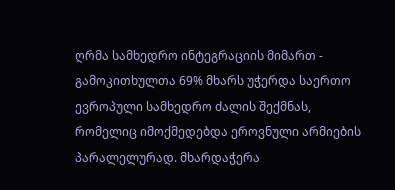ღრმა სამხედრო ინტეგრაციის მიმართ - გამოკითხულთა 69% მხარს უჭერდა საერთო ევროპული სამხედრო ძალის შექმნას, რომელიც იმოქმედებდა ეროვნული არმიების პარალელურად. მხარდაჭერა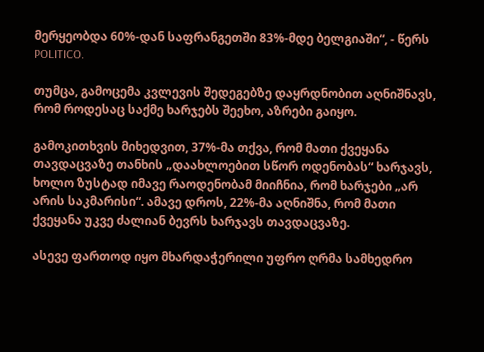მერყეობდა 60%-დან საფრანგეთში 83%-მდე ბელგიაში“, - წერს POLITICO.

თუმცა, გამოცემა კვლევის შედეგებზე დაყრდნობით აღნიშნავს, რომ როდესაც საქმე ხარჯებს შეეხო, აზრები გაიყო.

გამოკითხვის მიხედვით, 37%-მა თქვა, რომ მათი ქვეყანა თავდაცვაზე თანხის „დაახლოებით სწორ ოდენობას“ ხარჯავს, ხოლო ზუსტად იმავე რაოდენობამ მიიჩნია, რომ ხარჯები „არ არის საკმარისი“. ამავე დროს, 22%-მა აღნიშნა, რომ მათი ქვეყანა უკვე ძალიან ბევრს ხარჯავს თავდაცვაზე.

ასევე ფართოდ იყო მხარდაჭერილი უფრო ღრმა სამხედრო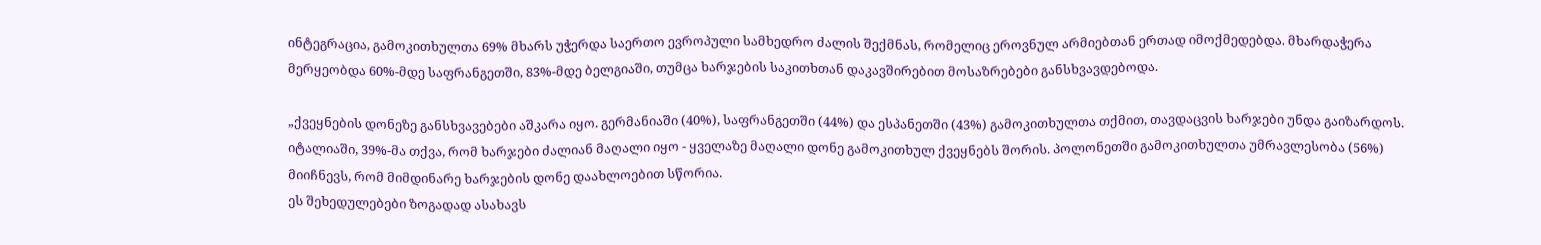ინტეგრაცია, გამოკითხულთა 69% მხარს უჭერდა საერთო ევროპული სამხედრო ძალის შექმნას, რომელიც ეროვნულ არმიებთან ერთად იმოქმედებდა. მხარდაჭერა მერყეობდა 60%-მდე საფრანგეთში, 83%-მდე ბელგიაში, თუმცა ხარჯების საკითხთან დაკავშირებით მოსაზრებები განსხვავდებოდა.

„ქვეყნების დონეზე განსხვავებები აშკარა იყო. გერმანიაში (40%), საფრანგეთში (44%) და ესპანეთში (43%) გამოკითხულთა თქმით, თავდაცვის ხარჯები უნდა გაიზარდოს. იტალიაში, 39%-მა თქვა, რომ ხარჯები ძალიან მაღალი იყო - ყველაზე მაღალი დონე გამოკითხულ ქვეყნებს შორის. პოლონეთში გამოკითხულთა უმრავლესობა (56%) მიიჩნევს, რომ მიმდინარე ხარჯების დონე დაახლოებით სწორია.
ეს შეხედულებები ზოგადად ასახავს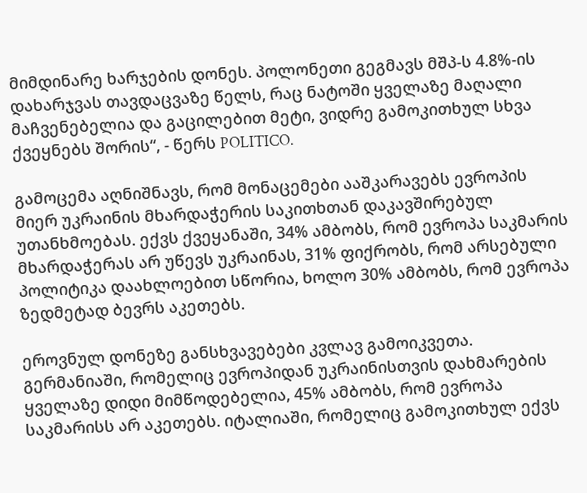მიმდინარე ხარჯების დონეს. პოლონეთი გეგმავს მშპ-ს 4.8%-ის დახარჯვას თავდაცვაზე წელს, რაც ნატოში ყველაზე მაღალი მაჩვენებელია და გაცილებით მეტი, ვიდრე გამოკითხულ სხვა ქვეყნებს შორის“, - წერს POLITICO.

გამოცემა აღნიშნავს, რომ მონაცემები ააშკარავებს ევროპის მიერ უკრაინის მხარდაჭერის საკითხთან დაკავშირებულ უთანხმოებას. ექვს ქვეყანაში, 34% ამბობს, რომ ევროპა საკმარის მხარდაჭერას არ უწევს უკრაინას, 31% ფიქრობს, რომ არსებული პოლიტიკა დაახლოებით სწორია, ხოლო 30% ამბობს, რომ ევროპა ზედმეტად ბევრს აკეთებს.

ეროვნულ დონეზე განსხვავებები კვლავ გამოიკვეთა. გერმანიაში, რომელიც ევროპიდან უკრაინისთვის დახმარების ყველაზე დიდი მიმწოდებელია, 45% ამბობს, რომ ევროპა საკმარისს არ აკეთებს. იტალიაში, რომელიც გამოკითხულ ექვს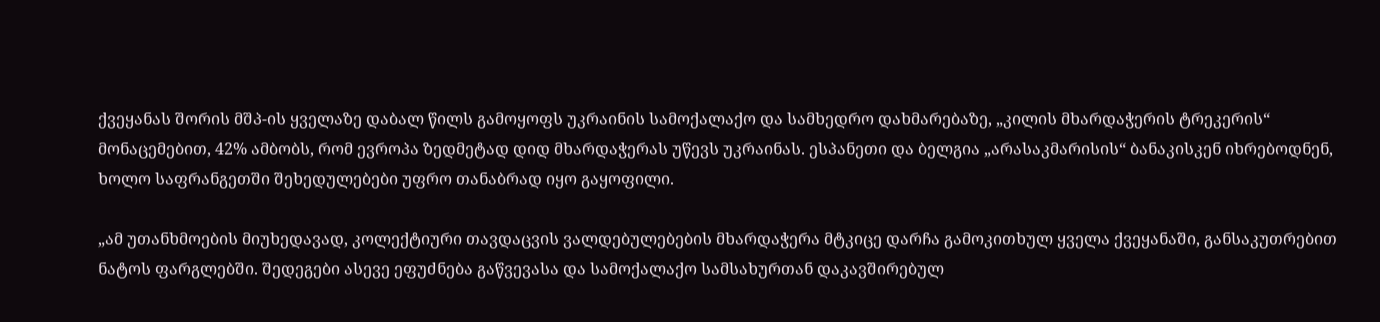ქვეყანას შორის მშპ-ის ყველაზე დაბალ წილს გამოყოფს უკრაინის სამოქალაქო და სამხედრო დახმარებაზე, „კილის მხარდაჭერის ტრეკერის“ მონაცემებით, 42% ამბობს, რომ ევროპა ზედმეტად დიდ მხარდაჭერას უწევს უკრაინას. ესპანეთი და ბელგია „არასაკმარისის“ ბანაკისკენ იხრებოდნენ, ხოლო საფრანგეთში შეხედულებები უფრო თანაბრად იყო გაყოფილი.

„ამ უთანხმოების მიუხედავად, კოლექტიური თავდაცვის ვალდებულებების მხარდაჭერა მტკიცე დარჩა გამოკითხულ ყველა ქვეყანაში, განსაკუთრებით ნატოს ფარგლებში. შედეგები ასევე ეფუძნება გაწვევასა და სამოქალაქო სამსახურთან დაკავშირებულ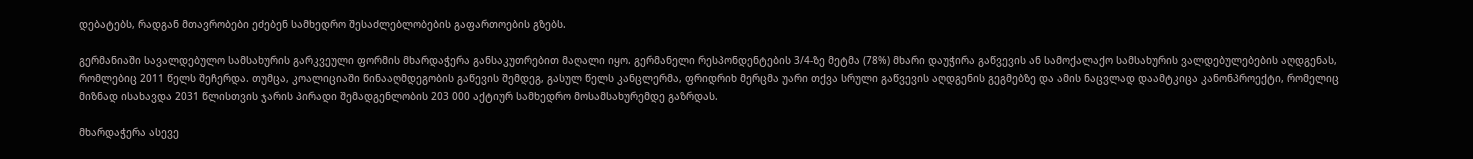დებატებს, რადგან მთავრობები ეძებენ სამხედრო შესაძლებლობების გაფართოების გზებს.

გერმანიაში სავალდებულო სამსახურის გარკვეული ფორმის მხარდაჭერა განსაკუთრებით მაღალი იყო. გერმანელი რესპონდენტების 3/4-ზე მეტმა (78%) მხარი დაუჭირა გაწვევის ან სამოქალაქო სამსახურის ვალდებულებების აღდგენას, რომლებიც 2011 წელს შეჩერდა. თუმცა, კოალიციაში წინააღმდეგობის გაწევის შემდეგ, გასულ წელს კანცლერმა, ფრიდრიხ მერცმა უარი თქვა სრული გაწვევის აღდგენის გეგმებზე და ამის ნაცვლად დაამტკიცა კანონპროექტი, რომელიც მიზნად ისახავდა 2031 წლისთვის ჯარის პირადი შემადგენლობის 203 000 აქტიურ სამხედრო მოსამსახურემდე გაზრდას.

მხარდაჭერა ასევე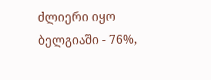ძლიერი იყო ბელგიაში - 76%,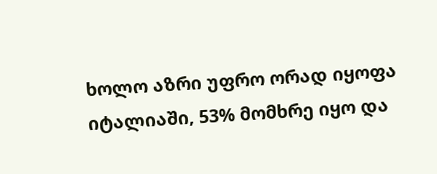ხოლო აზრი უფრო ორად იყოფა იტალიაში, 53% მომხრე იყო და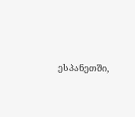ესპანეთში,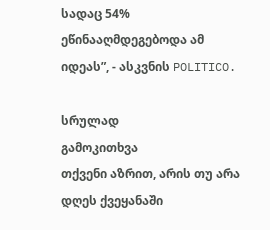სადაც 54% ეწინააღმდეგებოდა ამ იდეას”, - ასკვნის POLITICO.

სრულად
გამოკითხვა
თქვენი აზრით, არის თუ არა დღეს ქვეყანაში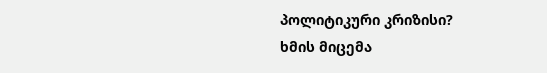პოლიტიკური კრიზისი?
ხმის მიცემა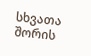სხვათა შორის